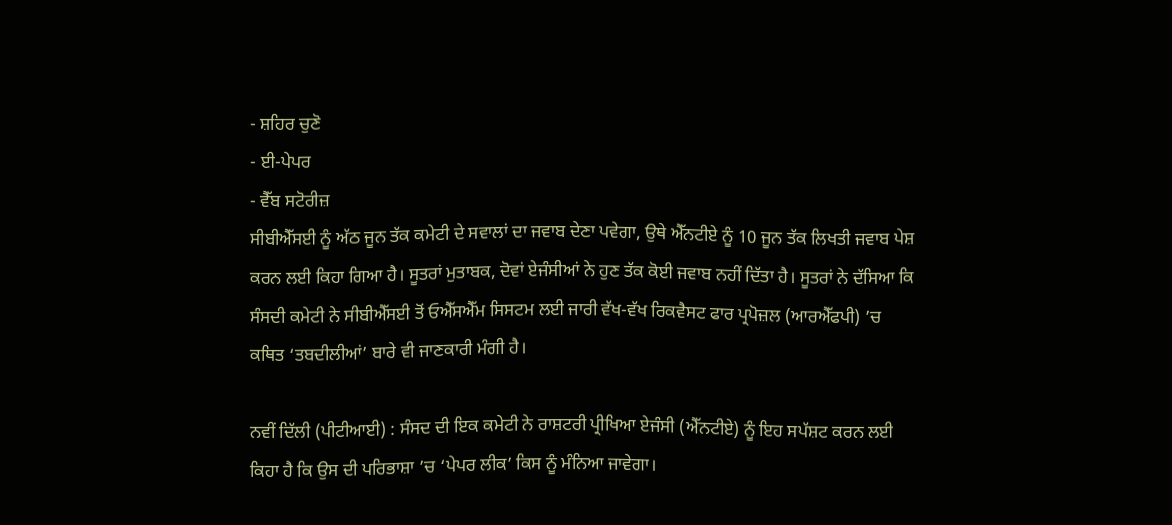- ਸ਼ਹਿਰ ਚੁਣੋ
- ਈ-ਪੇਪਰ
- ਵੈੱਬ ਸਟੋਰੀਜ਼
ਸੀਬੀਐੱਸਈ ਨੂੰ ਅੱਠ ਜੂਨ ਤੱਕ ਕਮੇਟੀ ਦੇ ਸਵਾਲਾਂ ਦਾ ਜਵਾਬ ਦੇਣਾ ਪਵੇਗਾ, ਉਥੇ ਐੱਨਟੀਏ ਨੂੰ 10 ਜੂਨ ਤੱਕ ਲਿਖਤੀ ਜਵਾਬ ਪੇਸ਼ ਕਰਨ ਲਈ ਕਿਹਾ ਗਿਆ ਹੈ। ਸੂਤਰਾਂ ਮੁਤਾਬਕ, ਦੋਵਾਂ ਏਜੰਸੀਆਂ ਨੇ ਹੁਣ ਤੱਕ ਕੋਈ ਜਵਾਬ ਨਹੀਂ ਦਿੱਤਾ ਹੈ। ਸੂਤਰਾਂ ਨੇ ਦੱਸਿਆ ਕਿ ਸੰਸਦੀ ਕਮੇਟੀ ਨੇ ਸੀਬੀਐੱਸਈ ਤੋਂ ਓਐੱਸਐੱਮ ਸਿਸਟਮ ਲਈ ਜਾਰੀ ਵੱਖ-ਵੱਖ ਰਿਕਵੈਸਟ ਫਾਰ ਪ੍ਰਪੋਜ਼ਲ (ਆਰਐੱਫਪੀ) ’ਚ ਕਥਿਤ ‘ਤਬਦੀਲੀਆਂ’ ਬਾਰੇ ਵੀ ਜਾਣਕਾਰੀ ਮੰਗੀ ਹੈ।

ਨਵੀਂ ਦਿੱਲੀ (ਪੀਟੀਆਈ) : ਸੰਸਦ ਦੀ ਇਕ ਕਮੇਟੀ ਨੇ ਰਾਸ਼ਟਰੀ ਪ੍ਰੀਖਿਆ ਏਜੰਸੀ (ਐੱਨਟੀਏ) ਨੂੰ ਇਹ ਸਪੱਸ਼ਟ ਕਰਨ ਲਈ ਕਿਹਾ ਹੈ ਕਿ ਉਸ ਦੀ ਪਰਿਭਾਸ਼ਾ ’ਚ ‘ਪੇਪਰ ਲੀਕ’ ਕਿਸ ਨੂੰ ਮੰਨਿਆ ਜਾਵੇਗਾ।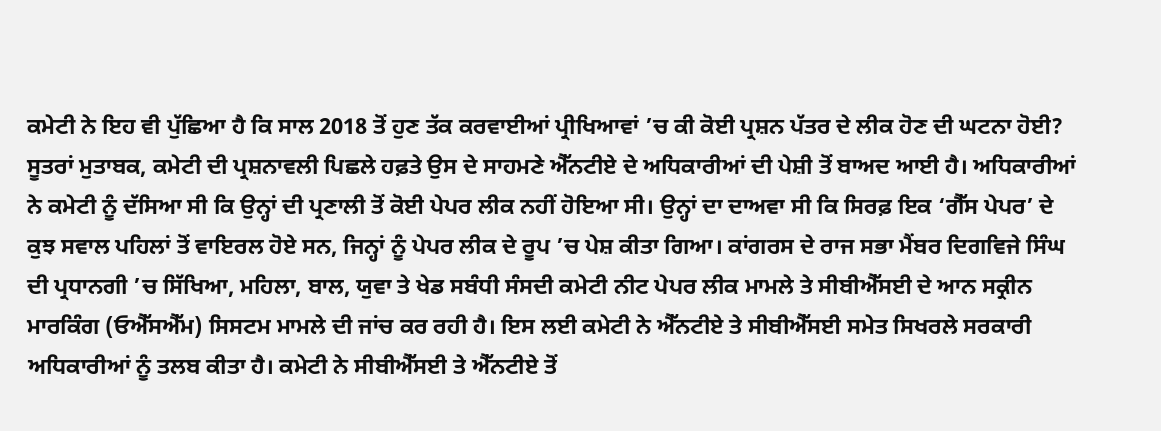ਕਮੇਟੀ ਨੇ ਇਹ ਵੀ ਪੁੱਛਿਆ ਹੈ ਕਿ ਸਾਲ 2018 ਤੋਂ ਹੁਣ ਤੱਕ ਕਰਵਾਈਆਂ ਪ੍ਰੀਖਿਆਵਾਂ ’ਚ ਕੀ ਕੋਈ ਪ੍ਰਸ਼ਨ ਪੱਤਰ ਦੇ ਲੀਕ ਹੋਣ ਦੀ ਘਟਨਾ ਹੋਈ? ਸੂਤਰਾਂ ਮੁਤਾਬਕ, ਕਮੇਟੀ ਦੀ ਪ੍ਰਸ਼ਨਾਵਲੀ ਪਿਛਲੇ ਹਫ਼ਤੇ ਉਸ ਦੇ ਸਾਹਮਣੇ ਐੱਨਟੀਏ ਦੇ ਅਧਿਕਾਰੀਆਂ ਦੀ ਪੇਸ਼ੀ ਤੋਂ ਬਾਅਦ ਆਈ ਹੈ। ਅਧਿਕਾਰੀਆਂ ਨੇ ਕਮੇਟੀ ਨੂੰ ਦੱਸਿਆ ਸੀ ਕਿ ਉਨ੍ਹਾਂ ਦੀ ਪ੍ਰਣਾਲੀ ਤੋਂ ਕੋਈ ਪੇਪਰ ਲੀਕ ਨਹੀਂ ਹੋਇਆ ਸੀ। ਉਨ੍ਹਾਂ ਦਾ ਦਾਅਵਾ ਸੀ ਕਿ ਸਿਰਫ਼ ਇਕ ‘ਗੈੱਸ ਪੇਪਰ’ ਦੇ ਕੁਝ ਸਵਾਲ ਪਹਿਲਾਂ ਤੋਂ ਵਾਇਰਲ ਹੋਏ ਸਨ, ਜਿਨ੍ਹਾਂ ਨੂੰ ਪੇਪਰ ਲੀਕ ਦੇ ਰੂਪ ’ਚ ਪੇਸ਼ ਕੀਤਾ ਗਿਆ। ਕਾਂਗਰਸ ਦੇ ਰਾਜ ਸਭਾ ਮੈਂਬਰ ਦਿਗਵਿਜੇ ਸਿੰਘ ਦੀ ਪ੍ਰਧਾਨਗੀ ’ਚ ਸਿੱਖਿਆ, ਮਹਿਲਾ, ਬਾਲ, ਯੁਵਾ ਤੇ ਖੇਡ ਸਬੰਧੀ ਸੰਸਦੀ ਕਮੇਟੀ ਨੀਟ ਪੇਪਰ ਲੀਕ ਮਾਮਲੇ ਤੇ ਸੀਬੀਐੱਸਈ ਦੇ ਆਨ ਸਕ੍ਰੀਨ ਮਾਰਕਿੰਗ (ਓਐੱਸਐੱਮ) ਸਿਸਟਮ ਮਾਮਲੇ ਦੀ ਜਾਂਚ ਕਰ ਰਹੀ ਹੈ। ਇਸ ਲਈ ਕਮੇਟੀ ਨੇ ਐੱਨਟੀਏ ਤੇ ਸੀਬੀਐੱਸਈ ਸਮੇਤ ਸਿਖਰਲੇ ਸਰਕਾਰੀ ਅਧਿਕਾਰੀਆਂ ਨੂੰ ਤਲਬ ਕੀਤਾ ਹੈ। ਕਮੇਟੀ ਨੇ ਸੀਬੀਐੱਸਈ ਤੇ ਐੱਨਟੀਏ ਤੋਂ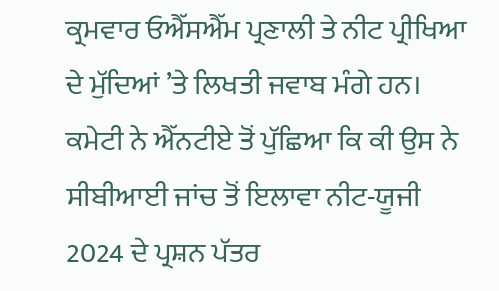ਕ੍ਰਮਵਾਰ ਓਐੱਸਐੱਮ ਪ੍ਰਣਾਲੀ ਤੇ ਨੀਟ ਪ੍ਰੀਖਿਆ ਦੇ ਮੁੱਦਿਆਂ ’ਤੇ ਲਿਖਤੀ ਜਵਾਬ ਮੰਗੇ ਹਨ। ਕਮੇਟੀ ਨੇ ਐੱਨਟੀਏ ਤੋਂ ਪੁੱਛਿਆ ਕਿ ਕੀ ਉਸ ਨੇ ਸੀਬੀਆਈ ਜਾਂਚ ਤੋਂ ਇਲਾਵਾ ਨੀਟ-ਯੂਜੀ 2024 ਦੇ ਪ੍ਰਸ਼ਨ ਪੱਤਰ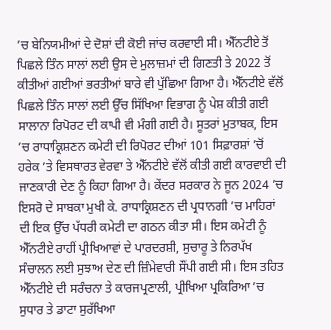’ਚ ਬੇਨਿਯਮੀਆਂ ਦੇ ਦੋਸ਼ਾਂ ਦੀ ਕੋਈ ਜਾਂਚ ਕਰਵਾਈ ਸੀ। ਐੱਨਟੀਏ ਤੋਂ ਪਿਛਲੇ ਤਿੰਨ ਸਾਲਾਂ ਲਈ ਉਸ ਦੇ ਮੁਲਾਜ਼ਮਾਂ ਦੀ ਗਿਣਤੀ ਤੇ 2022 ਤੋਂ ਕੀਤੀਆਂ ਗਈਆਂ ਭਰਤੀਆਂ ਬਾਰੇ ਵੀ ਪੁੱਛਿਆ ਗਿਆ ਹੈ। ਐੱਨਟੀਏ ਵੱਲੋਂ ਪਿਛਲੇ ਤਿੰਨ ਸਾਲਾਂ ਲਈ ਉੱਚ ਸਿੱਖਿਆ ਵਿਭਾਗ ਨੂੰ ਪੇਸ਼ ਕੀਤੀ ਗਈ ਸਾਲਾਨਾ ਰਿਪੋਰਟ ਦੀ ਕਾਪੀ ਵੀ ਮੰਗੀ ਗਈ ਹੈ। ਸੂਤਰਾਂ ਮੁਤਾਬਕ, ਇਸ ’ਚ ਰਾਧਾਕ੍ਰਿਸ਼ਣਨ ਕਮੇਟੀ ਦੀ ਰਿਪੋਰਟ ਦੀਆਂ 101 ਸਿਫ਼ਾਰਸ਼ਾਂ ’ਚੋਂ ਹਰੇਕ ’ਤੇ ਵਿਸਥਾਰਤ ਵੇਰਵਾ ਤੇ ਐੱਨਟੀਏ ਵੱਲੋਂ ਕੀਤੀ ਗਈ ਕਾਰਵਾਈ ਦੀ ਜਾਣਕਾਰੀ ਦੇਣ ਨੂੰ ਕਿਹਾ ਗਿਆ ਹੈ। ਕੇਂਦਰ ਸਰਕਾਰ ਨੇ ਜੂਨ 2024 ’ਚ ਇਸਰੋ ਦੇ ਸਾਬਕਾ ਮੁਖੀ ਕੇ. ਰਾਧਾਕ੍ਰਿਸ਼ਣਨ ਦੀ ਪ੍ਰਧਾਨਗੀ ’ਚ ਮਾਹਿਰਾਂ ਦੀ ਇਕ ਉੱਚ ਪੱਧਰੀ ਕਮੇਟੀ ਦਾ ਗਠਨ ਕੀਤਾ ਸੀ। ਇਸ ਕਮੇਟੀ ਨੂੰ ਐੱਨਟੀਏ ਰਾਹੀਂ ਪ੍ਰੀਖਿਆਵਾਂ ਦੇ ਪਾਰਦਰਸ਼ੀ, ਸੁਚਾਰੂ ਤੇ ਨਿਰਪੱਖ ਸੰਚਾਲਨ ਲਈ ਸੁਝਾਅ ਦੇਣ ਦੀ ਜ਼ਿੰਮੇਵਾਰੀ ਸੌਂਪੀ ਗਈ ਸੀ। ਇਸ ਤਹਿਤ ਐੱਨਟੀਏ ਦੀ ਸਰੰਚਨਾ ਤੇ ਕਾਰਜਪ੍ਰਣਾਲੀ, ਪ੍ਰੀਖਿਆ ਪ੍ਰਕਿਰਿਆ ’ਚ ਸੁਧਾਰ ਤੇ ਡਾਟਾ ਸੁਰੱਖਿਆ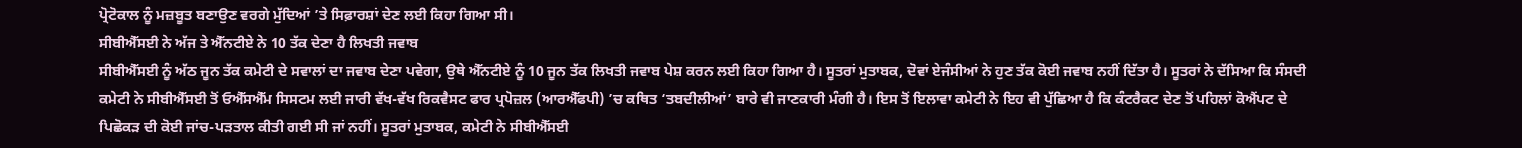ਪ੍ਰੋਟੋਕਾਲ ਨੂੰ ਮਜ਼ਬੂਤ ਬਣਾਉਣ ਵਰਗੇ ਮੁੱਦਿਆਂ ’ਤੇ ਸਿਫ਼ਾਰਸ਼ਾਂ ਦੇਣ ਲਈ ਕਿਹਾ ਗਿਆ ਸੀ।
ਸੀਬੀਐੱਸਈ ਨੇ ਅੱਜ ਤੇ ਐੱਨਟੀਏ ਨੇ 10 ਤੱਕ ਦੇਣਾ ਹੈ ਲਿਖਤੀ ਜਵਾਬ
ਸੀਬੀਐੱਸਈ ਨੂੰ ਅੱਠ ਜੂਨ ਤੱਕ ਕਮੇਟੀ ਦੇ ਸਵਾਲਾਂ ਦਾ ਜਵਾਬ ਦੇਣਾ ਪਵੇਗਾ, ਉਥੇ ਐੱਨਟੀਏ ਨੂੰ 10 ਜੂਨ ਤੱਕ ਲਿਖਤੀ ਜਵਾਬ ਪੇਸ਼ ਕਰਨ ਲਈ ਕਿਹਾ ਗਿਆ ਹੈ। ਸੂਤਰਾਂ ਮੁਤਾਬਕ, ਦੋਵਾਂ ਏਜੰਸੀਆਂ ਨੇ ਹੁਣ ਤੱਕ ਕੋਈ ਜਵਾਬ ਨਹੀਂ ਦਿੱਤਾ ਹੈ। ਸੂਤਰਾਂ ਨੇ ਦੱਸਿਆ ਕਿ ਸੰਸਦੀ ਕਮੇਟੀ ਨੇ ਸੀਬੀਐੱਸਈ ਤੋਂ ਓਐੱਸਐੱਮ ਸਿਸਟਮ ਲਈ ਜਾਰੀ ਵੱਖ-ਵੱਖ ਰਿਕਵੈਸਟ ਫਾਰ ਪ੍ਰਪੋਜ਼ਲ (ਆਰਐੱਫਪੀ) ’ਚ ਕਥਿਤ ‘ਤਬਦੀਲੀਆਂ’ ਬਾਰੇ ਵੀ ਜਾਣਕਾਰੀ ਮੰਗੀ ਹੈ। ਇਸ ਤੋਂ ਇਲਾਵਾ ਕਮੇਟੀ ਨੇ ਇਹ ਵੀ ਪੁੱਛਿਆ ਹੈ ਕਿ ਕੰਟਰੈਕਟ ਦੇਣ ਤੋਂ ਪਹਿਲਾਂ ਕੋਐਂਪਟ ਦੇ ਪਿਛੋਕੜ ਦੀ ਕੋਈ ਜਾਂਚ-ਪੜਤਾਲ ਕੀਤੀ ਗਈ ਸੀ ਜਾਂ ਨਹੀਂ। ਸੂਤਰਾਂ ਮੁਤਾਬਕ, ਕਮੇਟੀ ਨੇ ਸੀਬੀਐੱਸਈ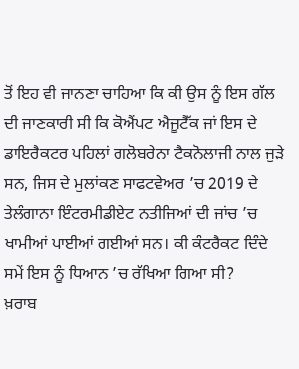ਤੋਂ ਇਹ ਵੀ ਜਾਨਣਾ ਚਾਹਿਆ ਕਿ ਕੀ ਉਸ ਨੂੰ ਇਸ ਗੱਲ ਦੀ ਜਾਣਕਾਰੀ ਸੀ ਕਿ ਕੋਐਂਪਟ ਐਜੂਟੈੱਕ ਜਾਂ ਇਸ ਦੇ ਡਾਇਰੈਕਟਰ ਪਹਿਲਾਂ ਗਲੋਬਰੇਨਾ ਟੈਕਨੋਲਾਜੀ ਨਾਲ ਜੁੜੇ ਸਨ, ਜਿਸ ਦੇ ਮੁਲਾਂਕਣ ਸਾਫਟਵੇਅਰ ’ਚ 2019 ਦੇ ਤੇਲੰਗਾਨਾ ਇੰਟਰਮੀਡੀਏਟ ਨਤੀਜਿਆਂ ਦੀ ਜਾਂਚ ’ਚ ਖਾਮੀਆਂ ਪਾਈਆਂ ਗਈਆਂ ਸਨ। ਕੀ ਕੰਟਰੈਕਟ ਦਿੰਦੇ ਸਮੇਂ ਇਸ ਨੂੰ ਧਿਆਨ ’ਚ ਰੱਖਿਆ ਗਿਆ ਸੀ?
ਖ਼ਰਾਬ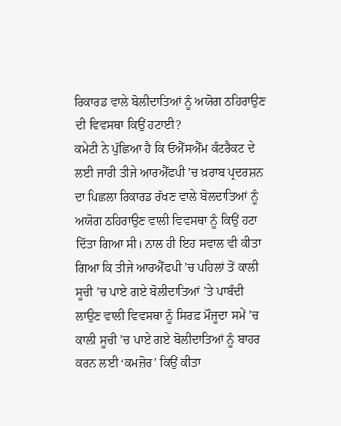ਰਿਕਾਰਡ ਵਾਲੇ ਬੋਲੀਦਾਤਿਆਂ ਨੂੰ ਅਯੋਗ ਠਹਿਰਾਉਣ ਦੀ ਵਿਵਸਥਾ ਕਿਉਂ ਹਟਾਈ?
ਕਮੇਟੀ ਨੇ ਪੁੱਛਿਆ ਹੈ ਕਿ ਓਐੱਸਐੱਮ ਕੰਟਰੈਕਟ ਦੇ ਲਈ ਜਾਰੀ ਤੀਜੇ ਆਰਐੱਫਪੀ ’ਚ ਖ਼ਰਾਬ ਪ੍ਰਦਰਸ਼ਨ ਦਾ ਪਿਛਲਾ ਰਿਕਾਰਡ ਰੱਖਣ ਵਾਲੇ ਬੋਲਦਾਤਿਆਂ ਨੂੰ ਅਯੋਗ ਠਹਿਰਾਉਣ ਵਾਲੀ ਵਿਵਸਥਾ ਨੂੰ ਕਿਉਂ ਹਟਾ ਦਿੱਤਾ ਗਿਆ ਸੀ। ਨਾਲ ਹੀ ਇਹ ਸਵਾਲ ਵੀ ਕੀਤਾ ਗਿਆ ਕਿ ਤੀਜੇ ਆਰਐੱਫਪੀ ’ਚ ਪਹਿਲਾਂ ਤੋਂ ਕਾਲੀ ਸੂਚੀ ’ਚ ਪਾਏ ਗਏ ਬੋਲੀਦਾਤਿਆਂ ’ਤੇ ਪਾਬੰਦੀ ਲਾਉਣ ਵਾਲੀ ਵਿਵਸਥਾ ਨੂੰ ਸਿਰਫ਼ ਮੌਜੂਦਾ ਸਮੇਂ ’ਚ ਕਾਲੀ ਸੂਚੀ ’ਚ ਪਾਏ ਗਏ ਬੋਲੀਦਾਤਿਆਂ ਨੂੰ ਬਾਹਰ ਕਰਨ ਲਈ ‘ਕਮਜ਼ੋਰ’ ਕਿਉਂ ਕੀਤਾ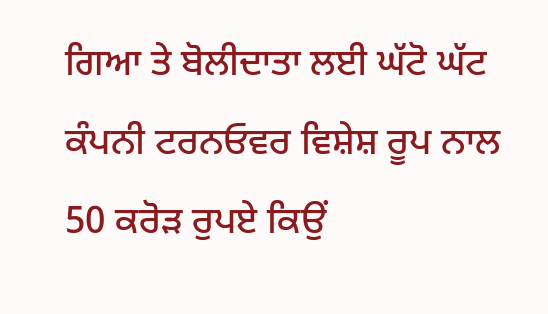ਗਿਆ ਤੇ ਬੋਲੀਦਾਤਾ ਲਈ ਘੱਟੋ ਘੱਟ ਕੰਪਨੀ ਟਰਨਓਵਰ ਵਿਸ਼ੇਸ਼ ਰੂਪ ਨਾਲ 50 ਕਰੋੜ ਰੁਪਏ ਕਿਉਂ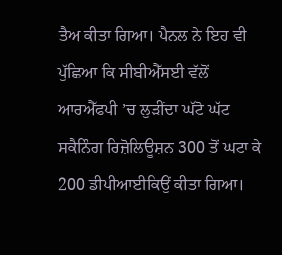ਤੈਅ ਕੀਤਾ ਗਿਆ। ਪੈਨਲ ਨੇ ਇਹ ਵੀ ਪੁੱਛਿਆ ਕਿ ਸੀਬੀਐੱਸਈ ਵੱਲੋਂ ਆਰਐੱਫਪੀ ’ਚ ਲੁੜੀਂਦਾ ਘੱਟੋ ਘੱਟ ਸਕੈਨਿੰਗ ਰਿਜ਼ੋਲਿਊਸ਼ਨ 300 ਤੋਂ ਘਟਾ ਕੇ 200 ਡੀਪੀਆਈਕਿਉਂ ਕੀਤਾ ਗਿਆ।